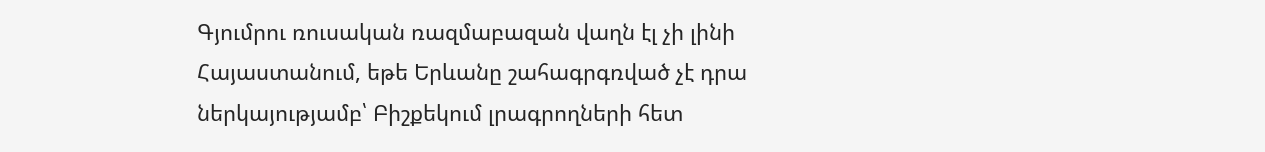Գյումրու ռուսական ռազմաբազան վաղն էլ չի լինի Հայաստանում, եթե Երևանը շահագրգռված չէ դրա ներկայությամբ՝ Բիշքեկում լրագրողների հետ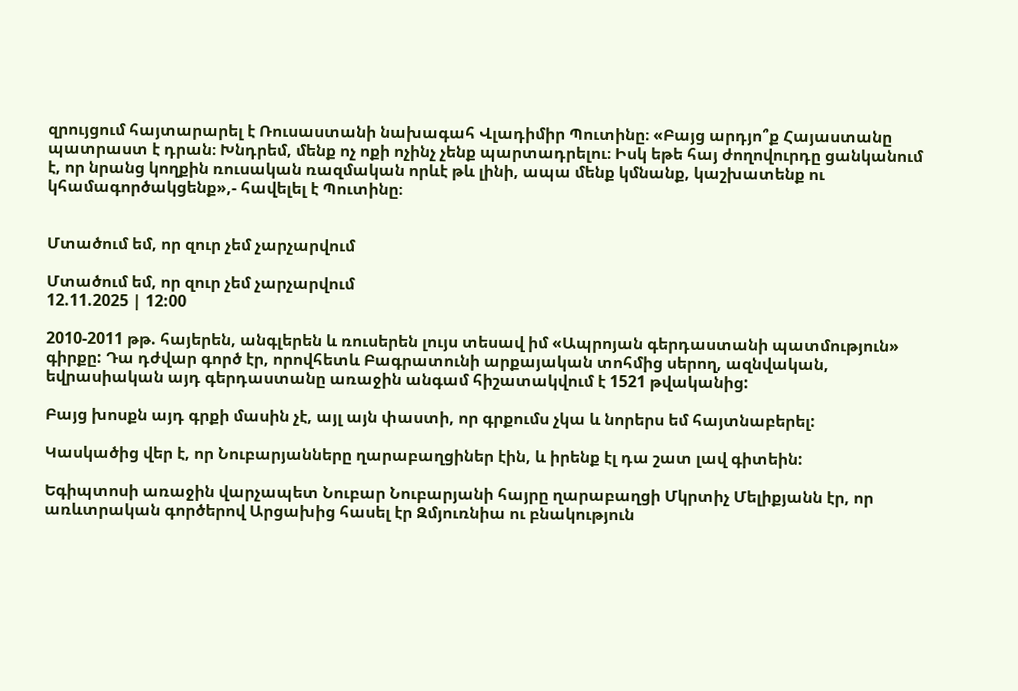զրույցում հայտարարել է Ռուսաստանի նախագահ Վլադիմիր Պուտինը։ «Բայց արդյո՞ք Հայաստանը պատրաստ է դրան։ Խնդրեմ, մենք ոչ ոքի ոչինչ չենք պարտադրելու։ Իսկ եթե հայ ժողովուրդը ցանկանում է, որ նրանց կողքին ռուսական ռազմական որևէ թև լինի, ապա մենք կմնանք, կաշխատենք ու կհամագործակցենք»,- հավելել է Պուտինը։


Մտածում եմ, որ զուր չեմ չարչարվում

Մտածում եմ, որ զուր չեմ չարչարվում
12.11.2025 | 12:00

2010-2011 թթ. հայերեն, անգլերեն և ռուսերեն լույս տեսավ իմ «Ապրոյան գերդաստանի պատմություն» գիրքը: Դա դժվար գործ էր, որովհետև Բագրատունի արքայական տոհմից սերող, ազնվական, եվրասիական այդ գերդաստանը առաջին անգամ հիշատակվում է 1521 թվականից:

Բայց խոսքն այդ գրքի մասին չէ, այլ այն փաստի, որ գրքումս չկա և նորերս եմ հայտնաբերել:

Կասկածից վեր է, որ Նուբարյանները ղարաբաղցիներ էին, և իրենք էլ դա շատ լավ գիտեին:

Եգիպտոսի առաջին վարչապետ Նուբար Նուբարյանի հայրը ղարաբաղցի Մկրտիչ Մելիքյանն էր, որ առևտրական գործերով Արցախից հասել էր Զմյուռնիա ու բնակություն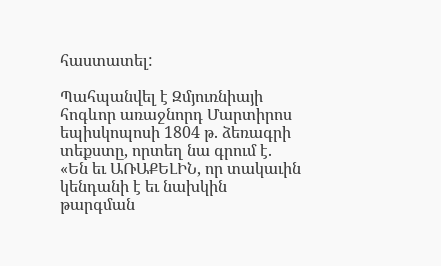հաստատել:

Պահպանվել է Զմյուռնիայի հոգևոր առաջնորդ Մարտիրոս եպիսկոպոսի 1804 թ. ձեռագրի տեքստը, որտեղ նա գրում է. «Են եւ ԱՌԱՔԵԼԻՆ, որ տակաւին կենդանի է եւ նախկին թարգման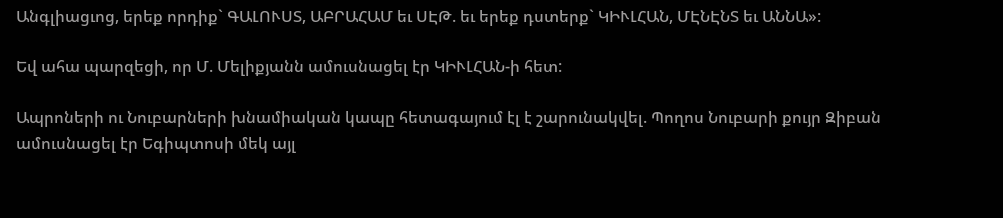Անգլիացւոց, երեք որդիք` ԳԱԼՈՒՍՏ, ԱԲՐԱՀԱՄ եւ ՍԷԹ. եւ երեք դստերք` ԿԻՒԼՀԱՆ, ՄԷՆԷՆՏ եւ ԱՆՆԱ»:

Եվ ահա պարզեցի, որ Մ. Մելիքյանն ամուսնացել էր ԿԻՒԼՀԱՆ-ի հետ:

Ապրոների ու Նուբարների խնամիական կապը հետագայում էլ է շարունակվել. Պողոս Նուբարի քույր Զիբան ամուսնացել էր Եգիպտոսի մեկ այլ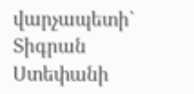վարչապետի` Տիգրան Ստեփանի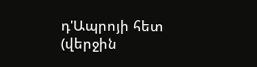դ'Ապրոյի հետ (վերջին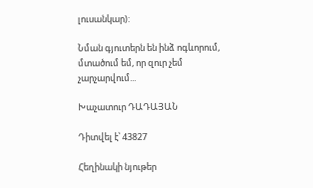լուսանկար):

Նման գյուտերն են ինձ ոգևորում, մտածում եմ, որ զուր չեմ չարչարվում...

Խաչատուր ԴԱԴԱՅԱՆ

Դիտվել է՝ 43827

Հեղինակի նյութեր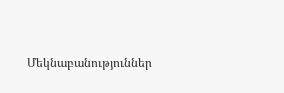Մեկնաբանություններ